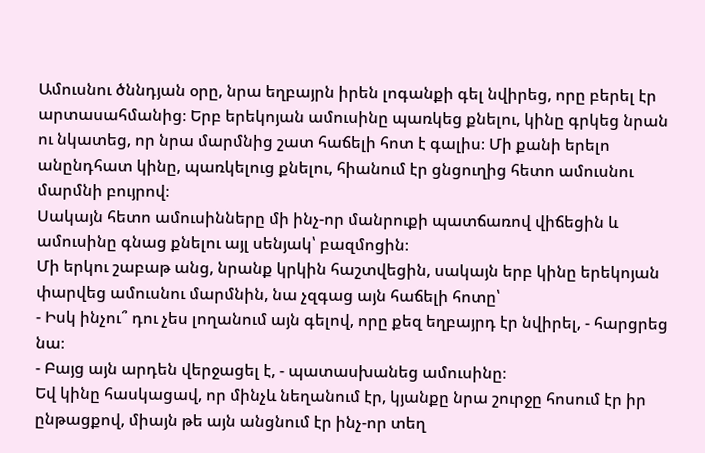Ամուսնու ծննդյան օրը, նրա եղբայրն իրեն լոգանքի գել նվիրեց, որը բերել էր արտասահմանից։ Երբ երեկոյան ամուսինը պառկեց քնելու, կինը գրկեց նրան ու նկատեց, որ նրա մարմնից շատ հաճելի հոտ է գալիս։ Մի քանի երելո անընդհատ կինը, պառկելուց քնելու, հիանում էր ցնցուղից հետո ամուսնու մարմնի բույրով։
Սակայն հետո ամուսինները մի ինչ-որ մանրուքի պատճառով վիճեցին և ամուսինը գնաց քնելու այլ սենյակ՝ բազմոցին։
Մի երկու շաբաթ անց, նրանք կրկին հաշտվեցին, սակայն երբ կինը երեկոյան փարվեց ամուսնու մարմնին, նա չզգաց այն հաճելի հոտը՝
- Իսկ ինչու՞ դու չես լողանում այն գելով, որը քեզ եղբայրդ էր նվիրել, - հարցրեց նա։
- Բայց այն արդեն վերջացել է, - պատասխանեց ամուսինը։
Եվ կինը հասկացավ, որ մինչև նեղանում էր, կյանքը նրա շուրջը հոսում էր իր ընթացքով, միայն թե այն անցնում էր ինչ-որ տեղ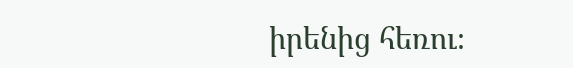իրենից հեռու։